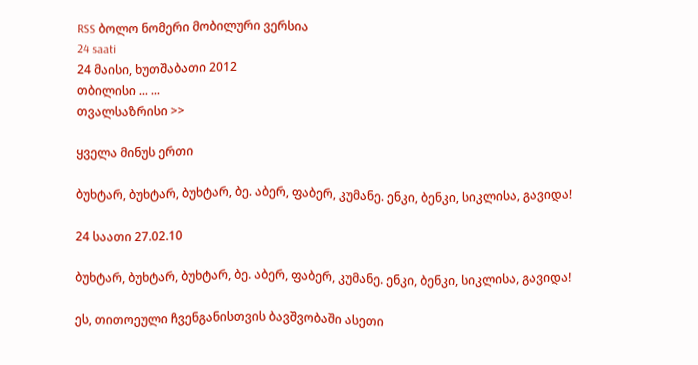RSS ბოლო ნომერი მობილური ვერსია
24 saati
24 მაისი, ხუთშაბათი 2012
თბილისი ... ...
თვალსაზრისი >>

ყველა მინუს ერთი

ბუხტარ, ბუხტარ, ბუხტარ, ბე. აბერ, ფაბერ, კუმანე. ენკი, ბენკი, სიკლისა, გავიდა!

24 საათი 27.02.10

ბუხტარ, ბუხტარ, ბუხტარ, ბე. აბერ, ფაბერ, კუმანე. ენკი, ბენკი, სიკლისა, გავიდა!

ეს, თითოეული ჩვენგანისთვის ბავშვობაში ასეთი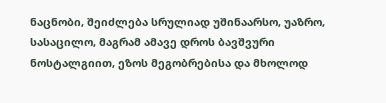ნაცნობი, შეიძლება სრულიად უშინაარსო, უაზრო, სასაცილო, მაგრამ ამავე დროს ბავშვური ნოსტალგიით, ეზოს მეგობრებისა და მხოლოდ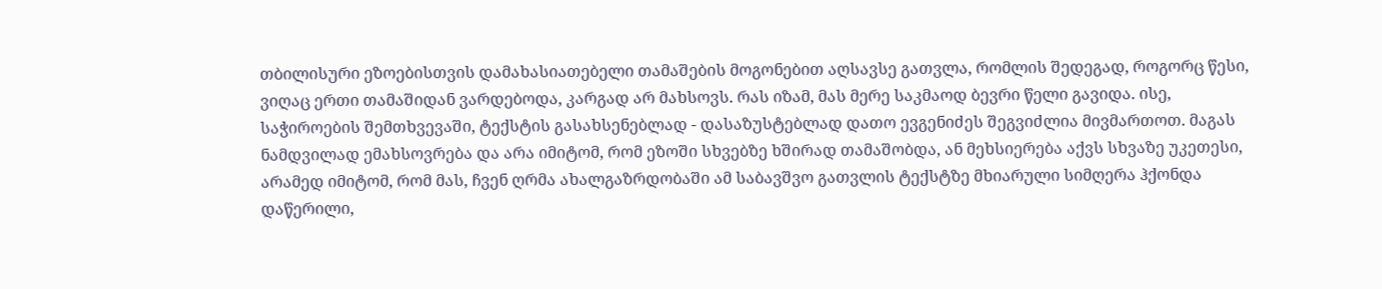თბილისური ეზოებისთვის დამახასიათებელი თამაშების მოგონებით აღსავსე გათვლა, რომლის შედეგად, როგორც წესი, ვიღაც ერთი თამაშიდან ვარდებოდა, კარგად არ მახსოვს. რას იზამ, მას მერე საკმაოდ ბევრი წელი გავიდა. ისე, საჭიროების შემთხვევაში, ტექსტის გასახსენებლად - დასაზუსტებლად დათო ევგენიძეს შეგვიძლია მივმართოთ. მაგას ნამდვილად ემახსოვრება და არა იმიტომ, რომ ეზოში სხვებზე ხშირად თამაშობდა, ან მეხსიერება აქვს სხვაზე უკეთესი, არამედ იმიტომ, რომ მას, ჩვენ ღრმა ახალგაზრდობაში ამ საბავშვო გათვლის ტექსტზე მხიარული სიმღერა ჰქონდა დაწერილი,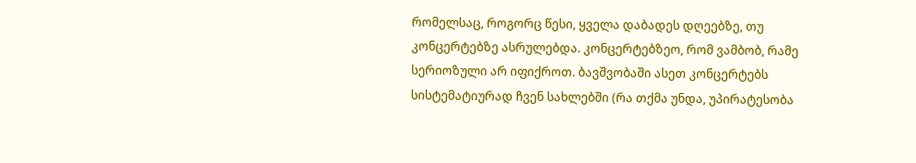რომელსაც, როგორც წესი, ყველა დაბადეს დღეებზე, თუ კონცერტებზე ასრულებდა. კონცერტებზეო, რომ ვამბობ, რამე სერიოზული არ იფიქროთ. ბავშვობაში ასეთ კონცერტებს სისტემატიურად ჩვენ სახლებში (რა თქმა უნდა, უპირატესობა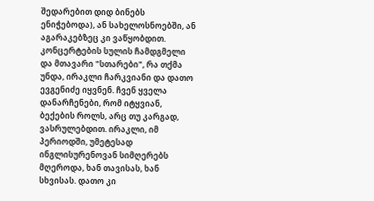შედარებით დიდ ბინებს ენიჭებოდა), ან სახელოსნოებში, ან აგარაკებზეც კი ვაწყობდით. კონცერტების სულის ჩამდგმელი და მთავარი "სთარები", რა თქმა უნდა, ირაკლი ჩარკვიანი და დათო ევგენიძე იყვნენ. ჩვენ ყველა დანარჩენები, რომ იტყვიან, ბექების როლს, არც თუ კარგად, ვასრულებდით. ირაკლი, იმ პერიოდში, უმეტესად ინგლისურენოვან სიმღერებს მღეროდა, ხან თავისას, ხან სხვისას. დათო კი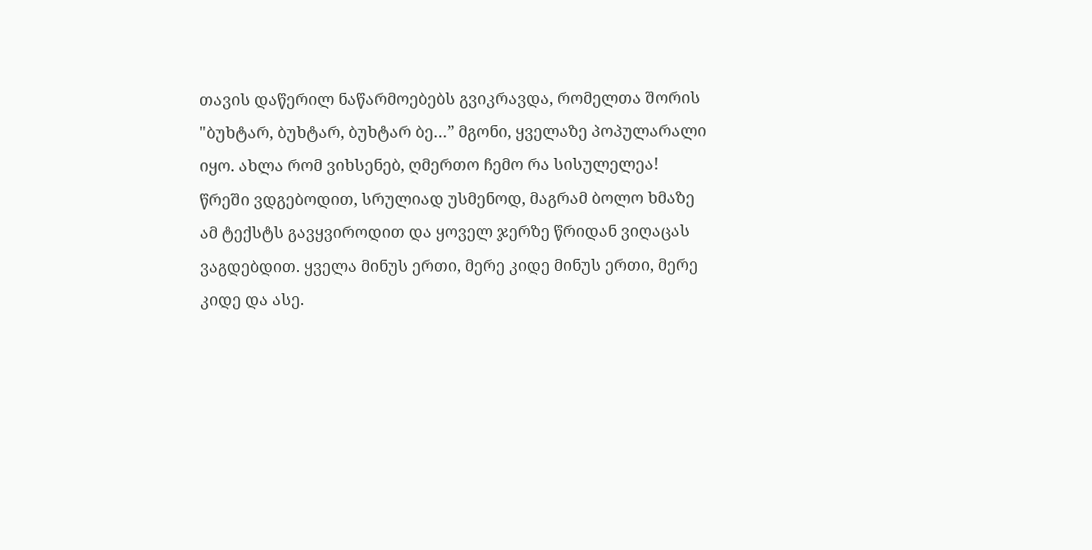თავის დაწერილ ნაწარმოებებს გვიკრავდა, რომელთა შორის "ბუხტარ, ბუხტარ, ბუხტარ ბე…” მგონი, ყველაზე პოპულარალი იყო. ახლა რომ ვიხსენებ, ღმერთო ჩემო რა სისულელეა! წრეში ვდგებოდით, სრულიად უსმენოდ, მაგრამ ბოლო ხმაზე ამ ტექსტს გავყვიროდით და ყოველ ჯერზე წრიდან ვიღაცას ვაგდებდით. ყველა მინუს ერთი, მერე კიდე მინუს ერთი, მერე კიდე და ასე.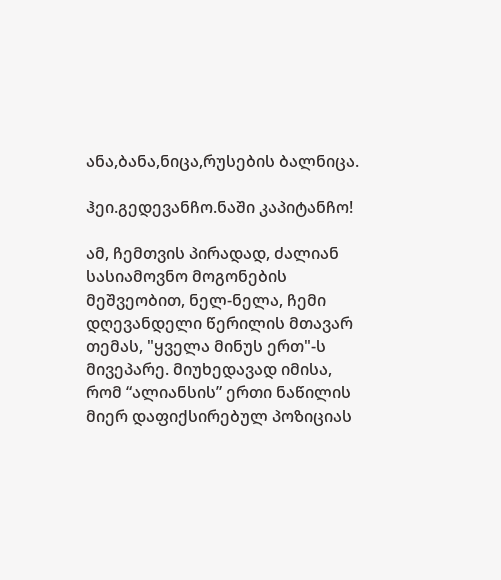ანა,ბანა,ნიცა,რუსების ბალნიცა.

ჰეი.გედევანჩო.ნაში კაპიტანჩო!

ამ, ჩემთვის პირადად, ძალიან სასიამოვნო მოგონების მეშვეობით, ნელ-ნელა, ჩემი დღევანდელი წერილის მთავარ თემას, "ყველა მინუს ერთ"-ს მივეპარე. მიუხედავად იმისა, რომ “ალიანსის” ერთი ნაწილის მიერ დაფიქსირებულ პოზიციას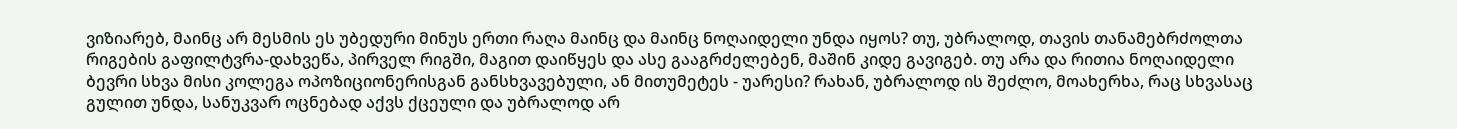ვიზიარებ, მაინც არ მესმის ეს უბედური მინუს ერთი რაღა მაინც და მაინც ნოღაიდელი უნდა იყოს? თუ, უბრალოდ, თავის თანამებრძოლთა რიგების გაფილტვრა-დახვეწა, პირველ რიგში, მაგით დაიწყეს და ასე გააგრძელებენ, მაშინ კიდე გავიგებ. თუ არა და რითია ნოღაიდელი ბევრი სხვა მისი კოლეგა ოპოზიციონერისგან განსხვავებული, ან მითუმეტეს - უარესი? რახან, უბრალოდ ის შეძლო, მოახერხა, რაც სხვასაც გულით უნდა, სანუკვარ ოცნებად აქვს ქცეული და უბრალოდ არ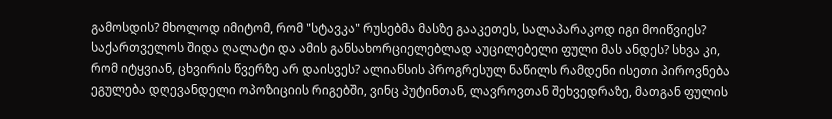გამოსდის? მხოლოდ იმიტომ, რომ "სტავკა" რუსებმა მასზე გააკეთეს, სალაპარაკოდ იგი მოიწვიეს? საქართველოს შიდა ღალატი და ამის განსახორციელებლად აუცილებელი ფული მას ანდეს? სხვა კი, რომ იტყვიან, ცხვირის წვერზე არ დაისვეს? ალიანსის პროგრესულ ნაწილს რამდენი ისეთი პიროვნება ეგულება დღევანდელი ოპოზიციის რიგებში, ვინც პუტინთან, ლავროვთან შეხვედრაზე, მათგან ფულის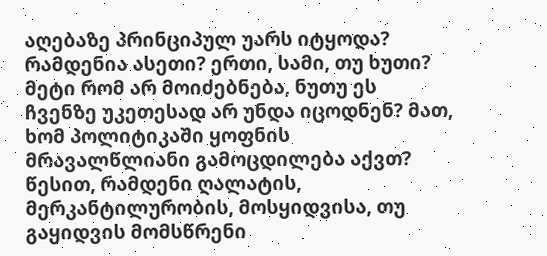აღებაზე პრინციპულ უარს იტყოდა? რამდენია ასეთი? ერთი, სამი, თუ ხუთი? მეტი რომ არ მოიძებნება, ნუთუ ეს ჩვენზე უკეთესად არ უნდა იცოდნენ? მათ, ხომ პოლიტიკაში ყოფნის მრავალწლიანი გამოცდილება აქვთ? წესით, რამდენი ღალატის, მერკანტილურობის, მოსყიდვისა, თუ გაყიდვის მომსწრენი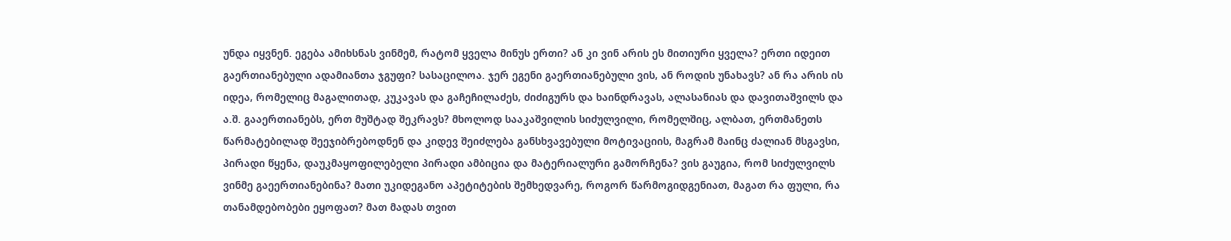უნდა იყვნენ. ეგება ამიხსნას ვინმემ, რატომ ყველა მინუს ერთი? ან კი ვინ არის ეს მითიური ყველა? ერთი იდეით გაერთიანებული ადამიანთა ჯგუფი? სასაცილოა. ჯერ ეგენი გაერთიანებული ვის, ან როდის უნახავს? ან რა არის ის იდეა, რომელიც მაგალითად, კუკავას და გაჩეჩილაძეს, ძიძიგურს და ხაინდრავას, ალასანიას და დავითაშვილს და ა.შ. გააერთიანებს, ერთ მუშტად შეკრავს? მხოლოდ სააკაშვილის სიძულვილი, რომელშიც, ალბათ, ერთმანეთს წარმატებილად შეეჯიბრებოდნენ და კიდევ შეიძლება განსხვავებული მოტივაციის, მაგრამ მაინც ძალიან მსგავსი, პირადი წყენა, დაუკმაყოფილებელი პირადი ამბიცია და მატერიალური გამორჩენა? ვის გაუგია, რომ სიძულვილს ვინმე გაეერთიანებინა? მათი უკიდეგანო აპეტიტების შემხედვარე, როგორ წარმოგიდგენიათ, მაგათ რა ფული, რა თანამდებობები ეყოფათ? მათ მადას თვით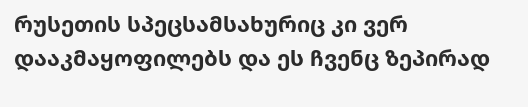რუსეთის სპეცსამსახურიც კი ვერ დააკმაყოფილებს და ეს ჩვენც ზეპირად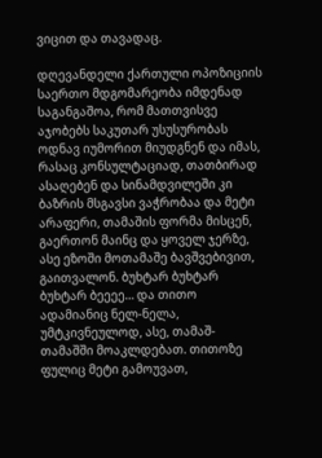ვიცით და თავადაც.

დღევანდელი ქართული ოპოზიციის საერთო მდგომარეობა იმდენად საგანგაშოა, რომ მათთვისვე აჯობებს საკუთარ უსუსურობას ოდნავ იუმორით მიუდგნენ და იმას, რასაც კონსულტაციად, თათბირად ასაღებენ და სინამდვილეში კი ბაზრის მსგავსი ვაჭრობაა და მეტი არაფერი, თამაშის ფორმა მისცენ, გაერთონ მაინც და ყოველ ჯერზე, ასე ეზოში მოთამაშე ბავშვებივით, გაითვალონ. ბუხტარ ბუხტარ ბუხტარ ბეეეე… და თითო ადამიანიც ნელ-ნელა, უმტკივნეულოდ, ასე, თამაშ-თამაშში მოაკლდებათ. თითოზე ფულიც მეტი გამოუვათ,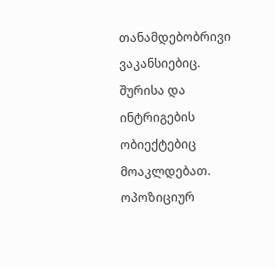თანამდებობრივი ვაკანსიებიც. შურისა და ინტრიგების ობიექტებიც მოაკლდებათ. ოპოზიციურ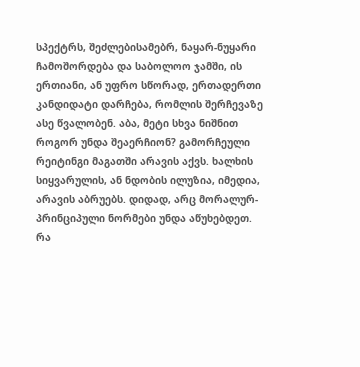სპექტრს, შეძლებისამებრ, ნაყარ-ნუყარი ჩამოშორდება და საბოლოო ჯამში, ის ერთიანი, ან უფრო სწორად, ერთადერთი კანდიდატი დარჩება, რომლის შერჩევაზე ასე წვალობენ. აბა, მეტი სხვა ნიშნით როგორ უნდა შეაერჩიონ? გამორჩეული რეიტინგი მაგათში არავის აქვს. ხალხის სიყვარულის, ან ნდობის ილუზია, იმედია, არავის აბრუებს. დიდად, არც მორალურ-პრინციპული ნორმები უნდა აწუხებდეთ. რა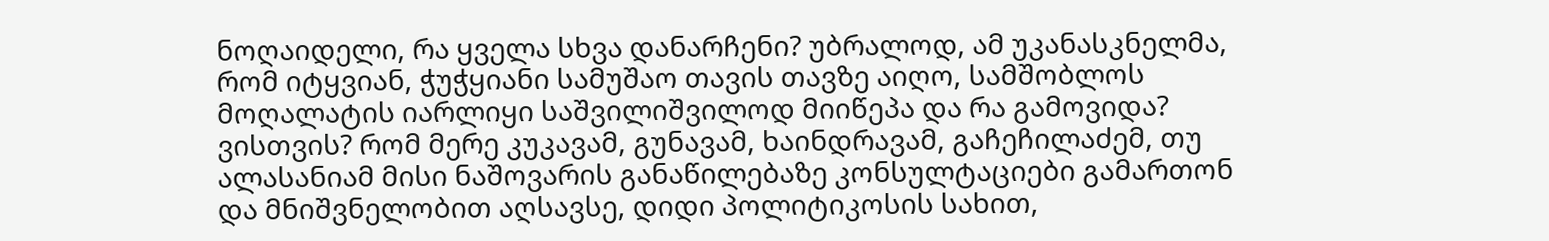ნოღაიდელი, რა ყველა სხვა დანარჩენი? უბრალოდ, ამ უკანასკნელმა, რომ იტყვიან, ჭუჭყიანი სამუშაო თავის თავზე აიღო, სამშობლოს მოღალატის იარლიყი საშვილიშვილოდ მიიწეპა და რა გამოვიდა? ვისთვის? რომ მერე კუკავამ, გუნავამ, ხაინდრავამ, გაჩეჩილაძემ, თუ ალასანიამ მისი ნაშოვარის განაწილებაზე კონსულტაციები გამართონ და მნიშვნელობით აღსავსე, დიდი პოლიტიკოსის სახით,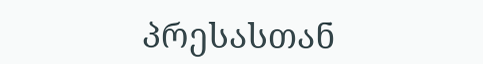პრესასთან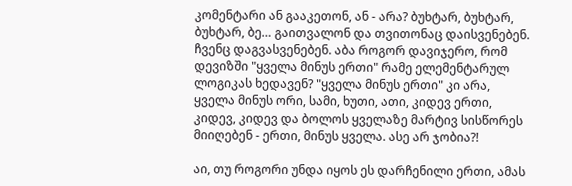კომენტარი ან გააკეთონ, ან - არა? ბუხტარ, ბუხტარ, ბუხტარ, ბე… გაითვალონ და თვითონაც დაისვენებენ. ჩვენც დაგვასვენებენ. აბა როგორ დავიჯერო, რომ დევიზში "ყველა მინუს ერთი" რამე ელემენტარულ ლოგიკას ხედავენ? "ყველა მინუს ერთი" კი არა, ყველა მინუს ორი, სამი, ხუთი, ათი, კიდევ ერთი, კიდევ, კიდევ და ბოლოს ყველაზე მარტივ სისწორეს მიიღებენ - ერთი, მინუს ყველა. ასე არ ჯობია?!

აი, თუ როგორი უნდა იყოს ეს დარჩენილი ერთი, ამას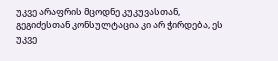უკვე არაფრის მცოდნე კუკუვასთან, გეგიძესთან კონსულტაცია კი არ ჭირდება, ეს უკვე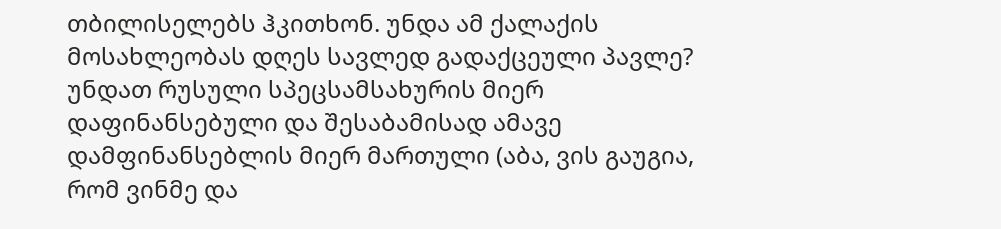თბილისელებს ჰკითხონ. უნდა ამ ქალაქის მოსახლეობას დღეს სავლედ გადაქცეული პავლე? უნდათ რუსული სპეცსამსახურის მიერ დაფინანსებული და შესაბამისად ამავე დამფინანსებლის მიერ მართული (აბა, ვის გაუგია, რომ ვინმე და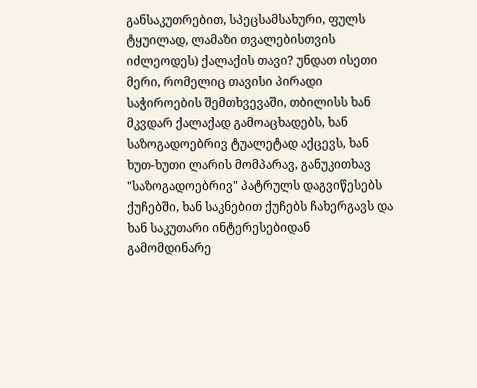განსაკუთრებით, სპეცსამსახური, ფულს ტყუილად, ლამაზი თვალებისთვის იძლეოდეს) ქალაქის თავი? უნდათ ისეთი მერი, რომელიც თავისი პირადი საჭიროების შემთხვევაში, თბილისს ხან მკვდარ ქალაქად გამოაცხადებს, ხან საზოგადოებრივ ტუალეტად აქცევს, ხან ხუთ-ხუთი ლარის მომპარავ, განუკითხავ "საზოგადოებრივ" პატრულს დაგვიწესებს ქუჩებში, ხან საკნებით ქუჩებს ჩახერგავს და ხან საკუთარი ინტერესებიდან გამომდინარე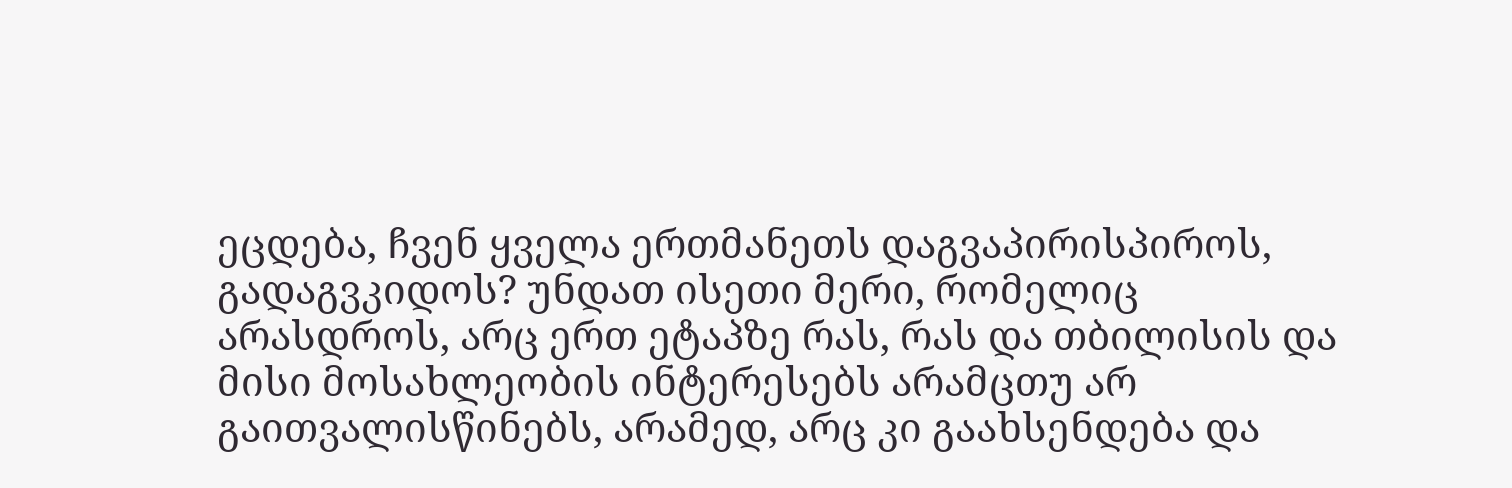ეცდება, ჩვენ ყველა ერთმანეთს დაგვაპირისპიროს, გადაგვკიდოს? უნდათ ისეთი მერი, რომელიც არასდროს, არც ერთ ეტაპზე რას, რას და თბილისის და მისი მოსახლეობის ინტერესებს არამცთუ არ გაითვალისწინებს, არამედ, არც კი გაახსენდება და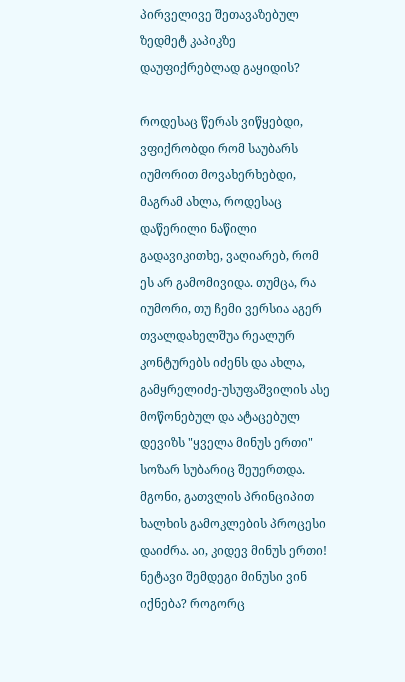პირველივე შეთავაზებულ ზედმეტ კაპიკზე დაუფიქრებლად გაყიდის?

როდესაც წერას ვიწყებდი, ვფიქრობდი რომ საუბარს იუმორით მოვახერხებდი, მაგრამ ახლა, როდესაც დაწერილი ნაწილი გადავიკითხე, ვაღიარებ, რომ ეს არ გამომივიდა. თუმცა, რა იუმორი, თუ ჩემი ვერსია აგერ თვალდახელშუა რეალურ კონტურებს იძენს და ახლა, გამყრელიძე-უსუფაშვილის ასე მოწონებულ და ატაცებულ დევიზს "ყველა მინუს ერთი" სოზარ სუბარიც შეუერთდა. მგონი, გათვლის პრინციპით ხალხის გამოკლების პროცესი დაიძრა. აი, კიდევ მინუს ერთი! ნეტავი შემდეგი მინუსი ვინ იქნება? როგორც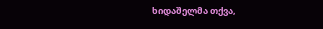ხიდაშელმა თქვა,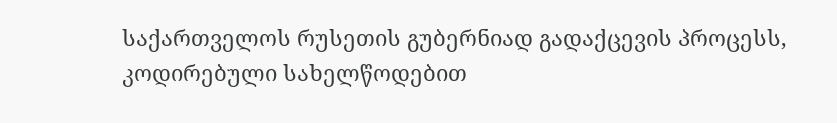საქართველოს რუსეთის გუბერნიად გადაქცევის პროცესს, კოდირებული სახელწოდებით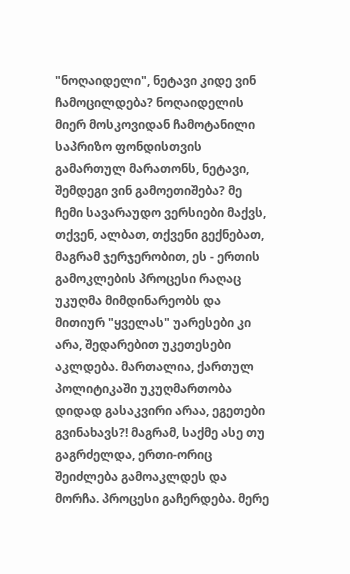"ნოღაიდელი", ნეტავი კიდე ვინ ჩამოცილდება? ნოღაიდელის მიერ მოსკოვიდან ჩამოტანილი საპრიზო ფონდისთვის გამართულ მარათონს, ნეტავი, შემდეგი ვინ გამოეთიშება? მე ჩემი სავარაუდო ვერსიები მაქვს, თქვენ, ალბათ, თქვენი გექნებათ, მაგრამ ჯერჯერობით, ეს - ერთის გამოკლების პროცესი რაღაც უკუღმა მიმდინარეობს და მითიურ "ყველას" უარესები კი არა, შედარებით უკეთესები აკლდება. მართალია, ქართულ პოლიტიკაში უკუღმართობა დიდად გასაკვირი არაა, ეგეთები გვინახავს?! მაგრამ, საქმე ასე თუ გაგრძელდა, ერთი-ორიც შეიძლება გამოაკლდეს და მორჩა. პროცესი გაჩერდება. მერე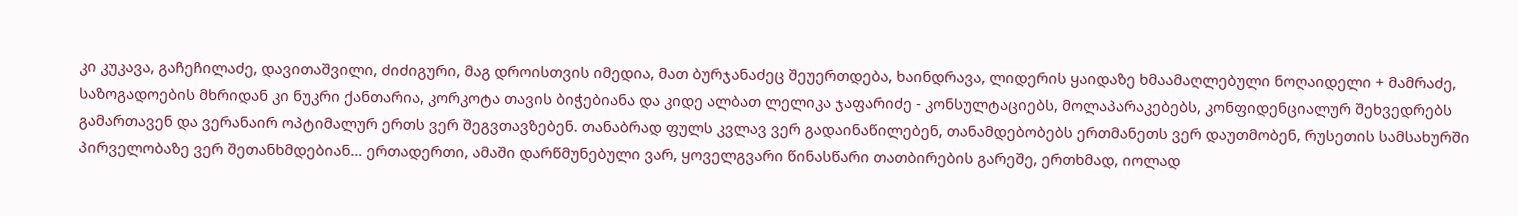კი კუკავა, გაჩეჩილაძე, დავითაშვილი, ძიძიგური, მაგ დროისთვის იმედია, მათ ბურჯანაძეც შეუერთდება, ხაინდრავა, ლიდერის ყაიდაზე ხმაამაღლებული ნოღაიდელი + მამრაძე, საზოგადოების მხრიდან კი ნუკრი ქანთარია, კორკოტა თავის ბიჭებიანა და კიდე ალბათ ლელიკა ჯაფარიძე - კონსულტაციებს, მოლაპარაკებებს, კონფიდენციალურ შეხვედრებს გამართავენ და ვერანაირ ოპტიმალურ ერთს ვერ შეგვთავზებენ. თანაბრად ფულს კვლავ ვერ გადაინაწილებენ, თანამდებობებს ერთმანეთს ვერ დაუთმობენ, რუსეთის სამსახურში პირველობაზე ვერ შეთანხმდებიან… ერთადერთი, ამაში დარწმუნებული ვარ, ყოველგვარი წინასწარი თათბირების გარეშე, ერთხმად, იოლად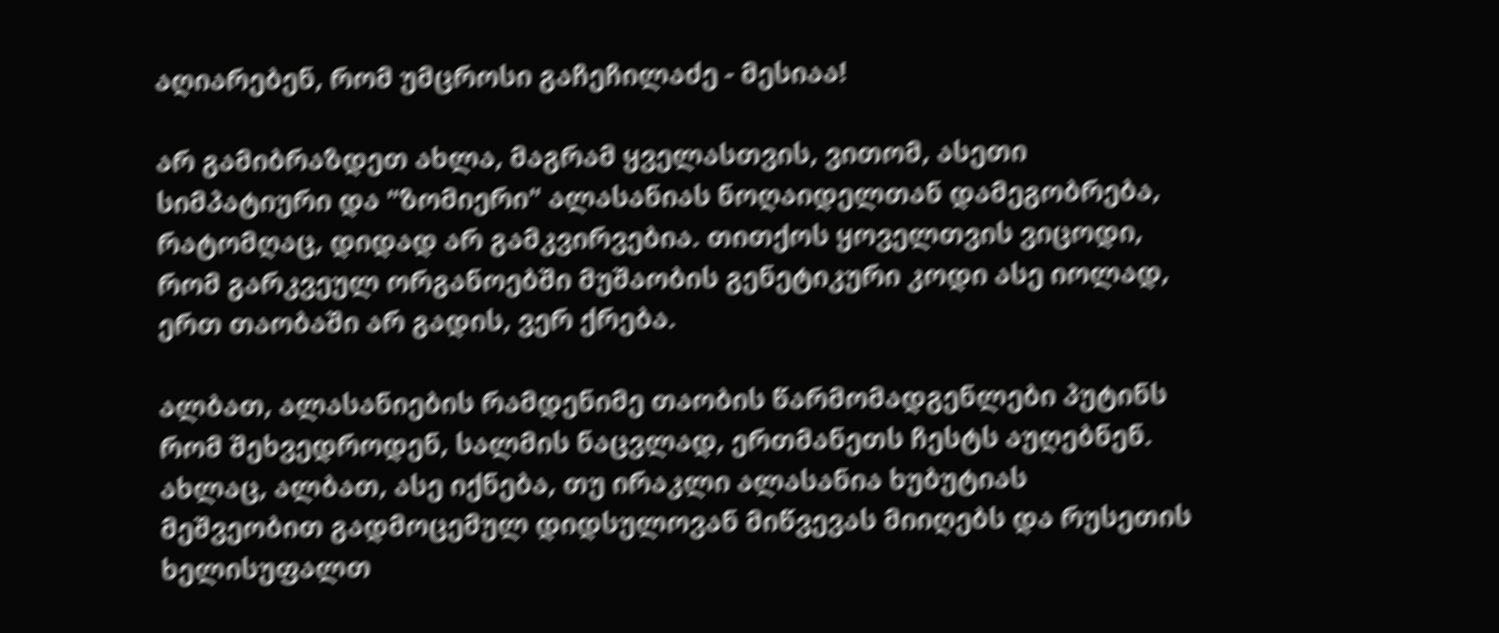აღიარებენ, რომ უმცროსი გაჩეჩილაძე - მესიაა!

არ გამიბრაზდეთ ახლა, მაგრამ ყველასთვის, ვითომ, ასეთი სიმპატიური და "ზომიერი" ალასანიას ნოღაიდელთან დამეგობრება, რატომღაც, დიდად არ გამკვირვებია. თითქოს ყოველთვის ვიცოდი, რომ გარკვეულ ორგანოებში მუშაობის გენეტიკური კოდი ასე იოლად, ერთ თაობაში არ გადის, ვერ ქრება.

ალბათ, ალასანიების რამდენიმე თაობის წარმომადგენლები პუტინს რომ შეხვედროდენ, სალმის ნაცვლად, ერთმანეთს ჩესტს აუღებნენ. ახლაც, ალბათ, ასე იქნება, თუ ირაკლი ალასანია ხუბუტიას მეშვეობით გადმოცემულ დიდსულოვან მიწვევას მიიღებს და რუსეთის ხელისუფალთ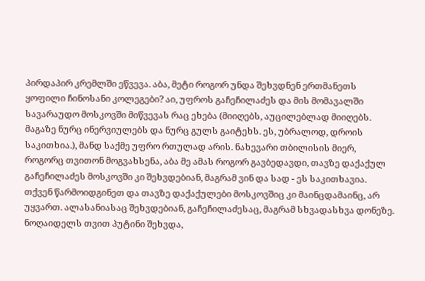პირდაპირ კრემლში ეწვევა. აბა, მეტი როგორ უნდა შეხვდნენ ერთმანეთს ყოფილი ჩინოსანი კოლეგები? აი, უფროს გაჩეჩილაძეს და მის მომავალში სავარაუდო მოსკოვში მიწვევას რაც ეხება (მიიღებს, აუცილებლად მიიღებს. მაგაზე ნურც ინერვიულებს და ნურც გულს გაიტეხს. ეს, უბრალოდ, დროის საკითხია.), მანდ საქმე უფრო რთულად არის. ნახევარი თბილისის მიერ, როგორც თვითონ მოგვახსენა, აბა მე ამას როგორ გავბედავდი, თავზე დაქაქულ გაჩეჩილაძეს მოსკოვში კი შეხვდებიან, მაგრამ ვინ და სად - ეს საკითხავია. თქვენ წარმოიდგინეთ და თავზე დაქაქულები მოსკოვშიც კი მაინცდამაინც, არ უყვართ. ალასანიასაც შეხვდებიან, გაჩეჩილაძესაც, მაგრამ სხვადასხვა დონეზე. ნოღაიდელს თვით პუტინი შეხვდა,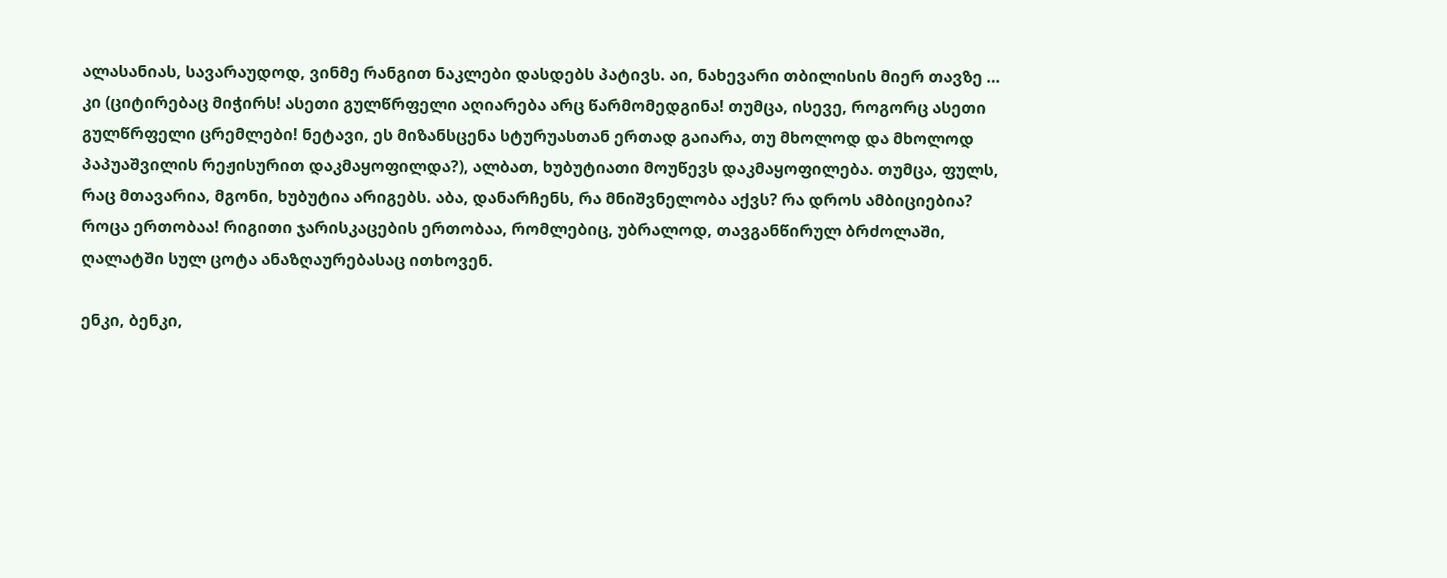ალასანიას, სავარაუდოდ, ვინმე რანგით ნაკლები დასდებს პატივს. აი, ნახევარი თბილისის მიერ თავზე … კი (ციტირებაც მიჭირს! ასეთი გულწრფელი აღიარება არც წარმომედგინა! თუმცა, ისევე, როგორც ასეთი გულწრფელი ცრემლები! ნეტავი, ეს მიზანსცენა სტურუასთან ერთად გაიარა, თუ მხოლოდ და მხოლოდ პაპუაშვილის რეჟისურით დაკმაყოფილდა?), ალბათ, ხუბუტიათი მოუწევს დაკმაყოფილება. თუმცა, ფულს, რაც მთავარია, მგონი, ხუბუტია არიგებს. აბა, დანარჩენს, რა მნიშვნელობა აქვს? რა დროს ამბიციებია? როცა ერთობაა! რიგითი ჯარისკაცების ერთობაა, რომლებიც, უბრალოდ, თავგანწირულ ბრძოლაში, ღალატში სულ ცოტა ანაზღაურებასაც ითხოვენ.

ენკი, ბენკი,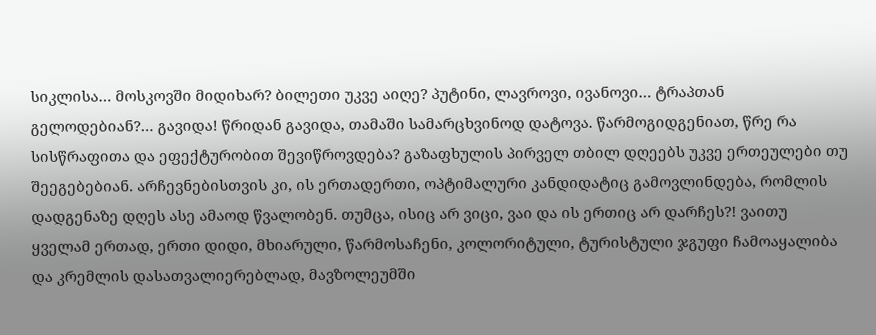სიკლისა… მოსკოვში მიდიხარ? ბილეთი უკვე აიღე? პუტინი, ლავროვი, ივანოვი… ტრაპთან გელოდებიან?… გავიდა! წრიდან გავიდა, თამაში სამარცხვინოდ დატოვა. წარმოგიდგენიათ, წრე რა სისწრაფითა და ეფექტურობით შევიწროვდება? გაზაფხულის პირველ თბილ დღეებს უკვე ერთეულები თუ შეეგებებიან. არჩევნებისთვის კი, ის ერთადერთი, ოპტიმალური კანდიდატიც გამოვლინდება, რომლის დადგენაზე დღეს ასე ამაოდ წვალობენ. თუმცა, ისიც არ ვიცი, ვაი და ის ერთიც არ დარჩეს?! ვაითუ ყველამ ერთად, ერთი დიდი, მხიარული, წარმოსაჩენი, კოლორიტული, ტურისტული ჯგუფი ჩამოაყალიბა და კრემლის დასათვალიერებლად, მავზოლეუმში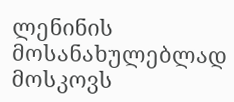ლენინის მოსანახულებლად მოსკოვს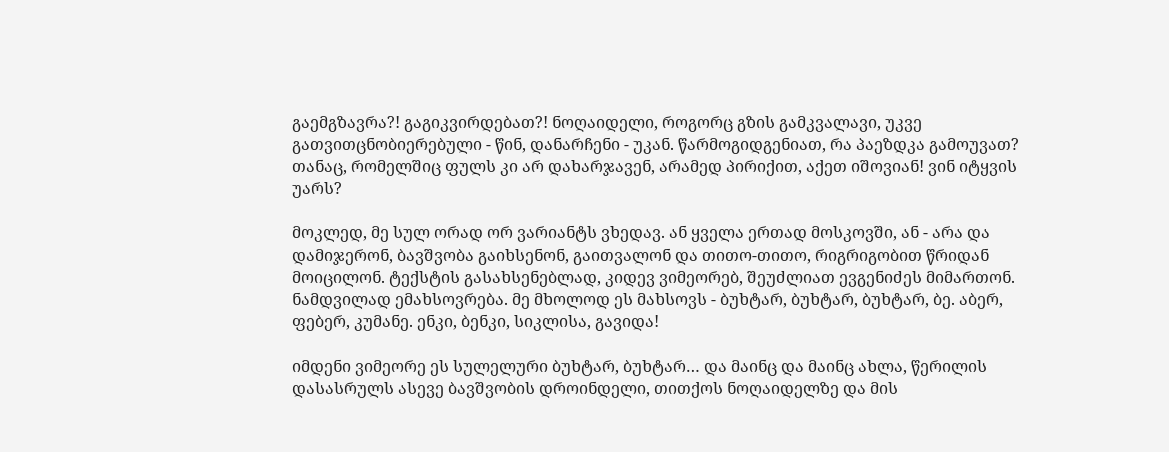გაემგზავრა?! გაგიკვირდებათ?! ნოღაიდელი, როგორც გზის გამკვალავი, უკვე გათვითცნობიერებული - წინ, დანარჩენი - უკან. წარმოგიდგენიათ, რა პაეზდკა გამოუვათ? თანაც, რომელშიც ფულს კი არ დახარჯავენ, არამედ პირიქით, აქეთ იშოვიან! ვინ იტყვის უარს?

მოკლედ, მე სულ ორად ორ ვარიანტს ვხედავ. ან ყველა ერთად მოსკოვში, ან - არა და დამიჯერონ, ბავშვობა გაიხსენონ, გაითვალონ და თითო-თითო, რიგრიგობით წრიდან მოიცილონ. ტექსტის გასახსენებლად, კიდევ ვიმეორებ, შეუძლიათ ევგენიძეს მიმართონ. ნამდვილად ემახსოვრება. მე მხოლოდ ეს მახსოვს - ბუხტარ, ბუხტარ, ბუხტარ, ბე. აბერ, ფებერ, კუმანე. ენკი, ბენკი, სიკლისა, გავიდა!

იმდენი ვიმეორე ეს სულელური ბუხტარ, ბუხტარ… და მაინც და მაინც ახლა, წერილის დასასრულს ასევე ბავშვობის დროინდელი, თითქოს ნოღაიდელზე და მის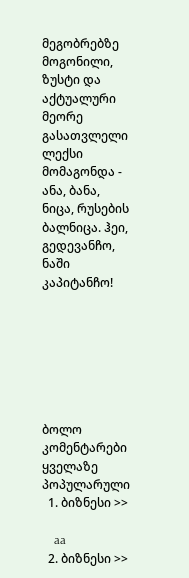მეგობრებზე მოგონილი, ზუსტი და აქტუალური მეორე გასათვლელი ლექსი მომაგონდა - ანა, ბანა, ნიცა, რუსების ბალნიცა. ჰეი, გედევანჩო, ნაში კაპიტანჩო!







ბოლო კომენტარები
ყველაზე პოპულარული
  1. ბიზნესი >>

    aa
  2. ბიზნესი >>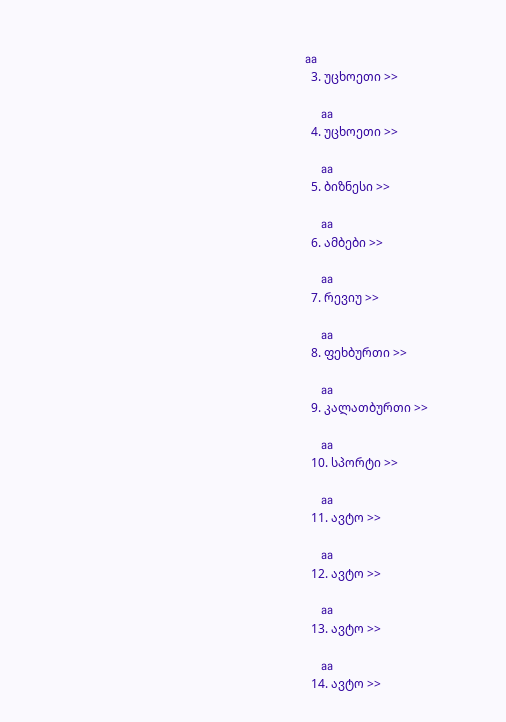aa
  3. უცხოეთი >>

    aa
  4. უცხოეთი >>

    aa
  5. ბიზნესი >>

    aa
  6. ამბები >>

    aa
  7. რევიუ >>

    aa
  8. ფეხბურთი >>

    aa
  9. კალათბურთი >>

    aa
  10. სპორტი >>

    aa
  11. ავტო >>

    aa
  12. ავტო >>

    aa
  13. ავტო >>

    aa
  14. ავტო >>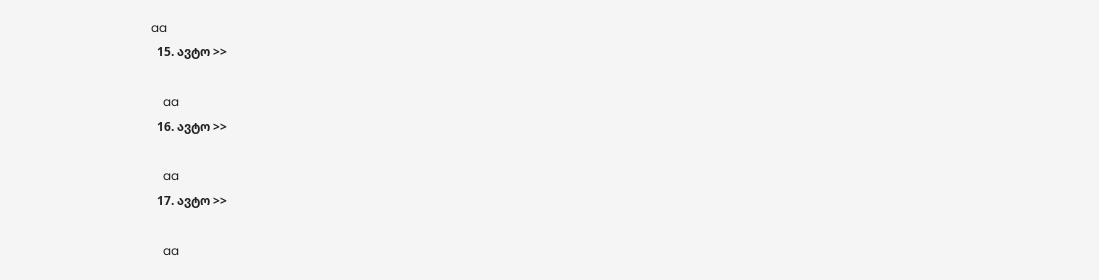aa
  15. ავტო >>

    aa
  16. ავტო >>

    aa
  17. ავტო >>

    aa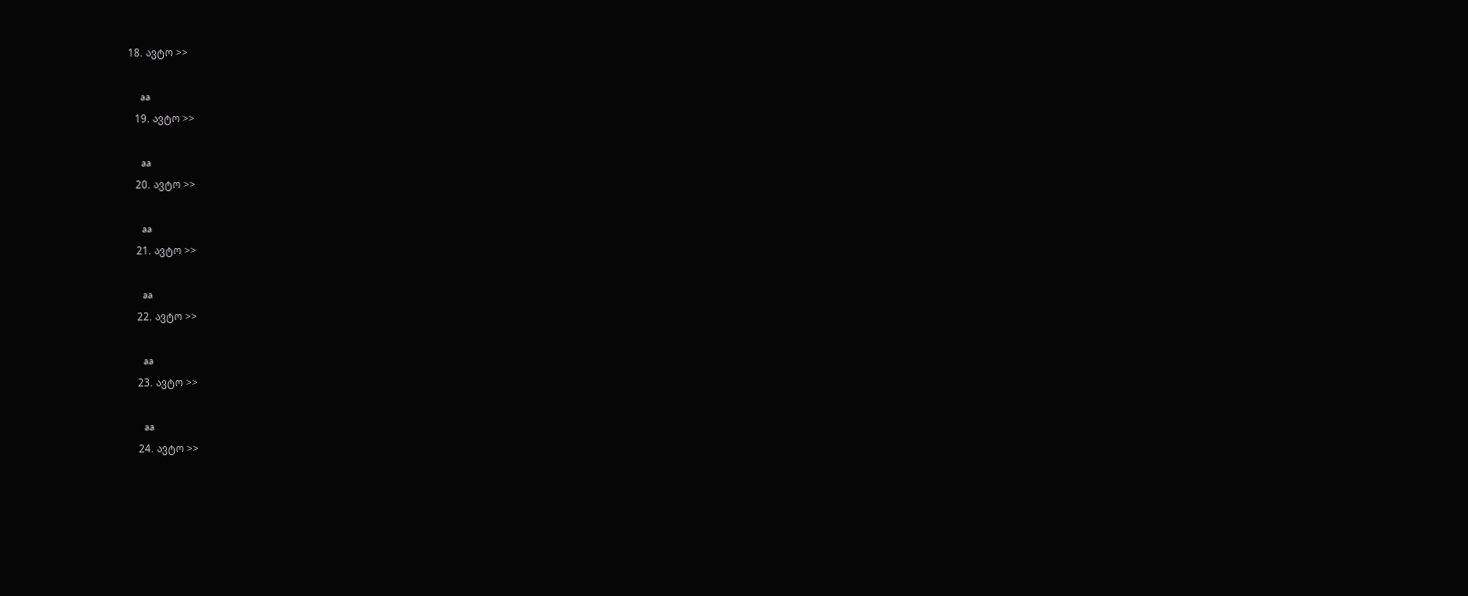18. ავტო >>

    aa
  19. ავტო >>

    aa
  20. ავტო >>

    aa
  21. ავტო >>

    aa
  22. ავტო >>

    aa
  23. ავტო >>

    aa
  24. ავტო >>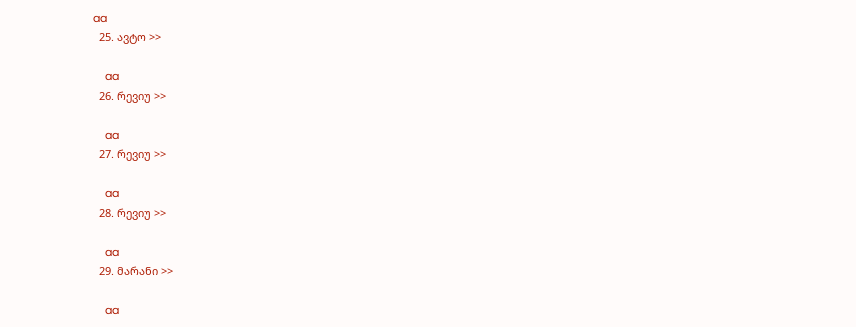aa
  25. ავტო >>

    aa
  26. რევიუ >>

    aa
  27. რევიუ >>

    aa
  28. რევიუ >>

    aa
  29. მარანი >>

    aa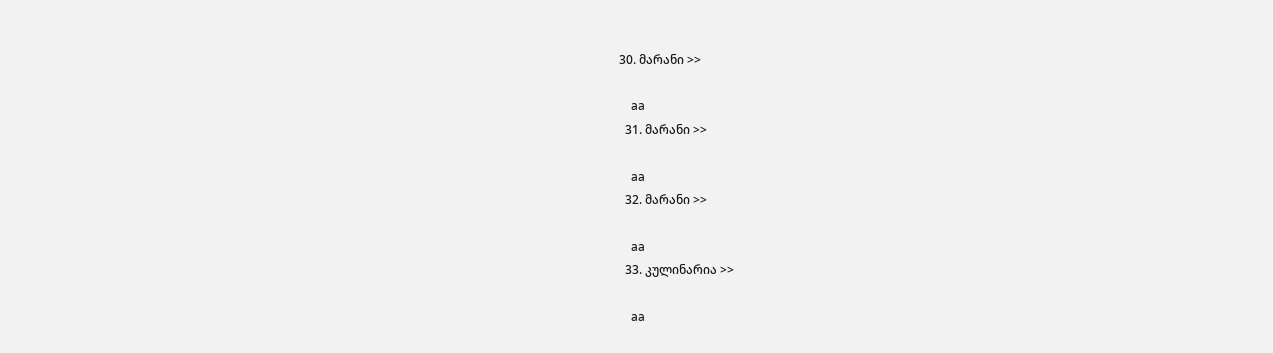30. მარანი >>

    aa
  31. მარანი >>

    aa
  32. მარანი >>

    aa
  33. კულინარია >>

    aa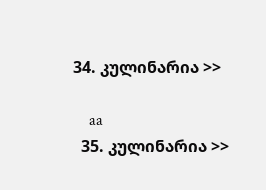34. კულინარია >>

    aa
  35. კულინარია >>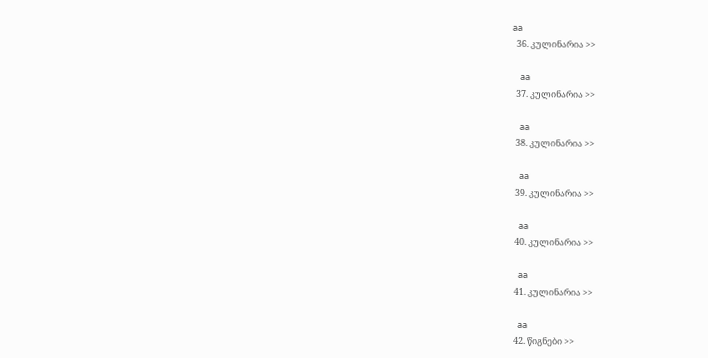aa
  36. კულინარია >>

    aa
  37. კულინარია >>

    aa
  38. კულინარია >>

    aa
  39. კულინარია >>

    aa
  40. კულინარია >>

    aa
  41. კულინარია >>

    aa
  42. წიგნები >>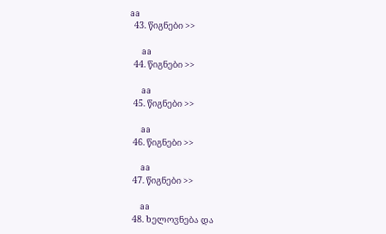aa
  43. წიგნები >>

    aa
  44. წიგნები >>

    aa
  45. წიგნები >>

    aa
  46. წიგნები >>

    aa
  47. წიგნები >>

    aa
  48. ხელოვნება და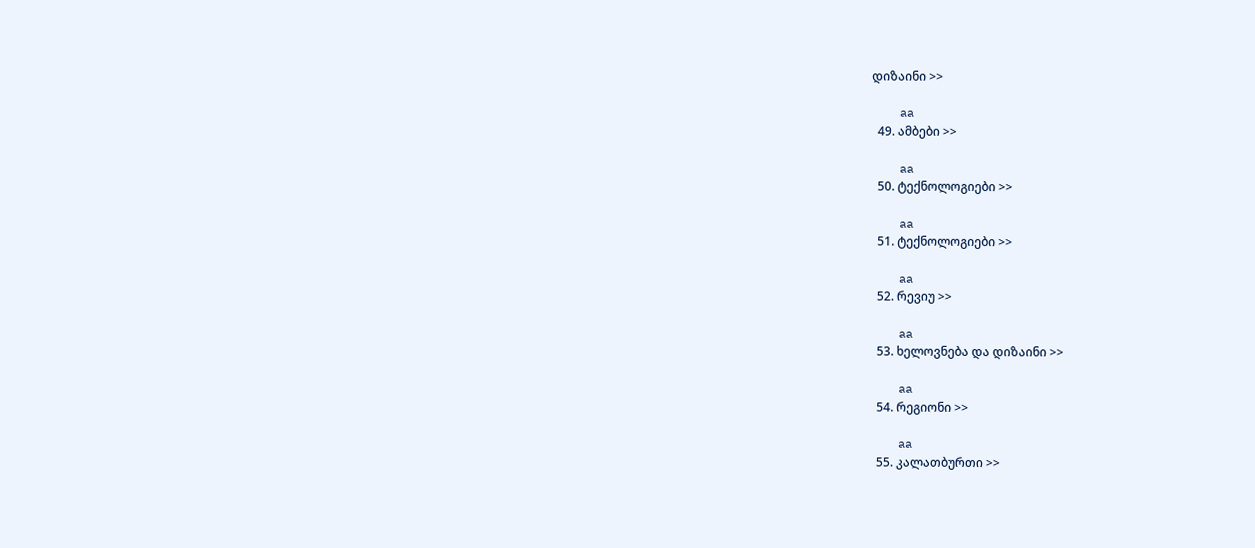დიზაინი >>

    aa
  49. ამბები >>

    aa
  50. ტექნოლოგიები >>

    aa
  51. ტექნოლოგიები >>

    aa
  52. რევიუ >>

    aa
  53. ხელოვნება და დიზაინი >>

    aa
  54. რეგიონი >>

    aa
  55. კალათბურთი >>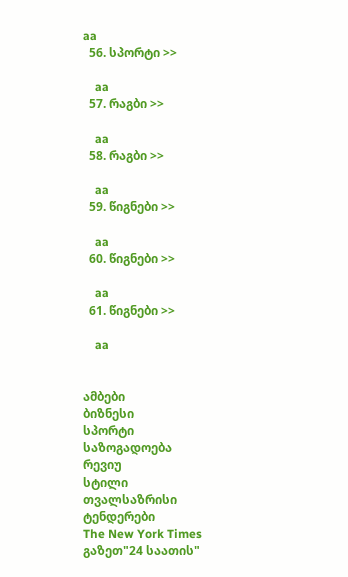aa
  56. სპორტი >>

    aa
  57. რაგბი >>

    aa
  58. რაგბი >>

    aa
  59. წიგნები >>

    aa
  60. წიგნები >>

    aa
  61. წიგნები >>

    aa


ამბები
ბიზნესი
სპორტი
საზოგადოება
რევიუ
სტილი
თვალსაზრისი
ტენდერები
The New York Times
გაზეთ"24 საათის"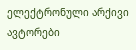ელექტრონული არქივი
ავტორები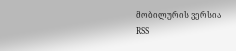მობილურის ვერსია
RSS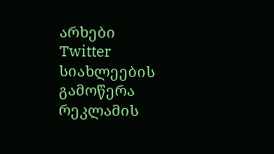არხები
Twitter
სიახლეების გამოწერა
რეკლამის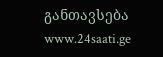განთავსება
www.24saati.ge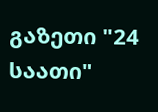გაზეთი "24 საათი"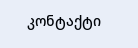კონტაქტი